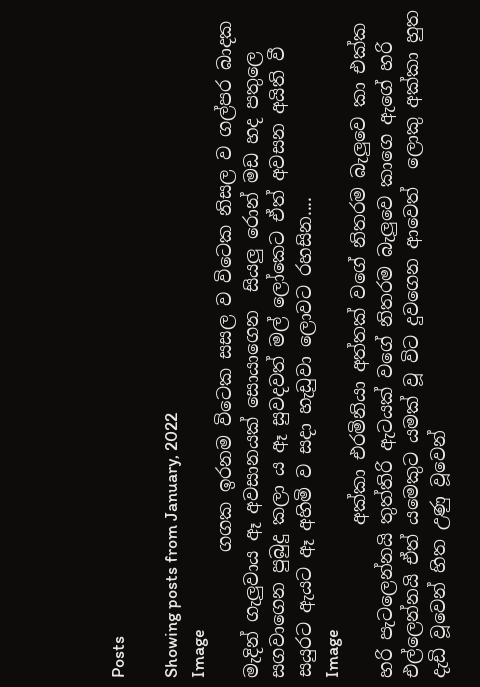Posts

Showing posts from January, 2022
Image
              ගගක ඉරනම විටෙක සසල ව විටෙක නිසල ව ගල්පර බාදක මැදින් ගැලුවාය ඈ අවසානයක් සොයාගෙන  සියලු රොන් මඩ හද පතුලෙ සගවාගෙන පුබුදු කලා ය ඈ සුවදවත් මල් ලෝකෙට ඒත් අවසන අයිති වී සයුරට ඇයට ඈ අහිමි ව සදා හැඩුවා ලොවට රහසින....
Image
                 අක්කා එරමිනියා අත්තක් වගේ නිතරම බැලුවෙ කා එක්ක හරි පැටලෙන්නයි තුත්තිරි ඇටයක් වගේ නිතරම බැලුවෙ කාගෙ ඇගේ හරි එල්ලෙන්නයි ඒත් යමෙකුට යමක් වූ විට දුවගෙන ආවෙත්  ලොකු අක්කා හුත දැඩි වූවෙන් හිත උණු වූවෙන්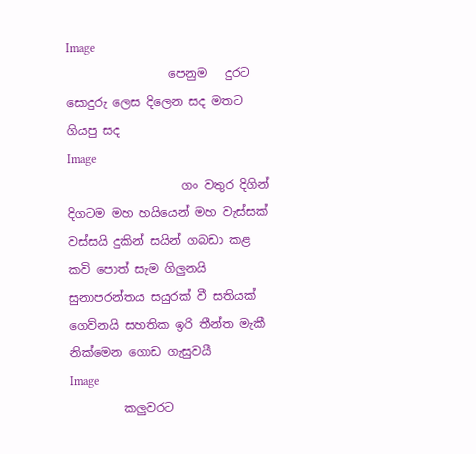Image
                 පෙනුම   දුරට සොදුරු ලෙස දිලෙන සද මතට ගියපු සද
Image
                   ගං වතුර දිගින් දිගටම මහ හයියෙන් මහ වැස්සක් වස්සයි දුකින් සයින් ගබඩා කළ කවි පොත් සැම ගිලුනයි සුනාපරන්තය සයුරක් වී සතියක් ගෙව්නයි සහතික ඉරි තීන්ත මැකී නික්මෙන ගොඩ ගැසුවයී
Image
         කලුවරට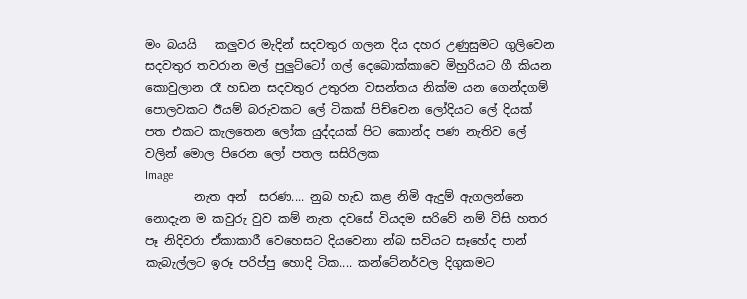මං බයයි   කලුවර මැදින් සදවතුර ගලන දිය දහර උණුසුමට ගුලිවෙන සදවතුර තවරාන මල් පුලුට්ටෝ ගල් දෙබොක්කාවෙ මිහුරියට ගී කියන කොවුලාන රෑ හඩන සදවතුර උතුරන වසන්තය නික්ම යන ගෙන්දගම් පොලවකට ඊයම් බරුවකට ලේ ටිකක් පිච්චෙන ලෝදියට ලේ දියක් පත එකට කැලතෙන ලෝක යුද්දයක් පිට කොන්ද පණ නැතිව ලේ වලින් මොල පිරෙන ලෝ පතල සසිරිලක
Image
        නැත අන්  සරණ.... නුබ හැඩ කළ නිමි ඇදුම් ඇගලන්නෙ නොදැන ම කවුරු වුව කම් නැත දවසේ වියදම සරිවේ නම් විසි හතර පෑ නිදිවරා ඒකාකාරී වෙහෙසට දියවෙනා න්බ සවියට සෑහේද පාන් කැබැල්ලට ඉරූ පරිප්පු හොදි ටික.... කන්ටේනර්වල දිගුකමට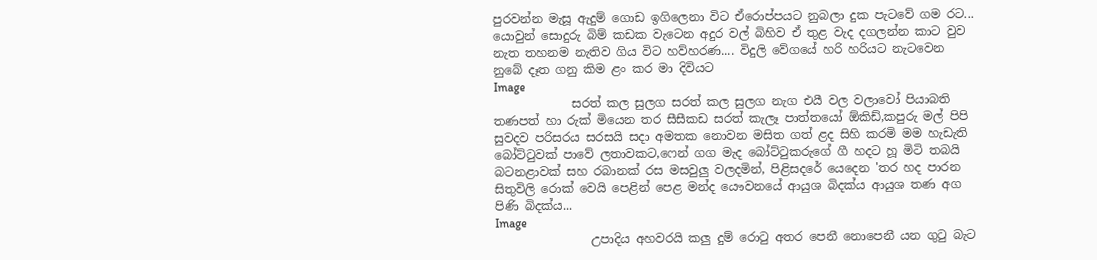පුරවන්න මැසූ ඇදුම් ගොඩ ඉගිලෙනා විට ඒරොප්පයට නුබලා දුක පැටවේ ගම රට... යොවුන් සොදුරු බිම් කඩක වැටෙන අදුර වල් බිහිව ඒ තුළ වැද දගලන්න කාට වුව නැත තහනම නැතිව ගිය විට හව්හරණ.... විදුලි වේගයේ හරි හරියට නැටවෙන නුබේ දෑත ගනු කිම ළං කර මා දිවියට
Image
             සරත් කල සුලග සරත් කල සුලග නැග එයී වල වලාවෝ පියාබති තණපත් හා රුක් මියෙන තර සීසීකඩ සරත් කැලෑ පාත්තයෝ ඕකිඩ්,කපුරු මල් පිපි සුවදව පරිසරය සරසයි සදා අමතක නොවන මසිත ගත් ළද සිහි කරමි මම හැඩැති බෝට්ටුවක් පාවේ ලතාවකට,ෆෙන් ගග මැද බෝට්ටුකරුගේ ගී හදට හූ මිටි තබයි බටනළාවක් සහ රබානක් රස මසවුලු වලදමින්, පිළිසදරේ යෙදෙන 'තර හද පාරන සිතුවිලි රොක් වෙයි පෙළින් පෙළ මන්ද යෞවනයේ ආයුශ බිදක්ය ආයුශ තණ අග පිණි බිදක්ය...
Image
                උපාදිය අහවරයි කලු දුම් රොටු අතර පෙනී නොපෙනී යන ගුටු බැට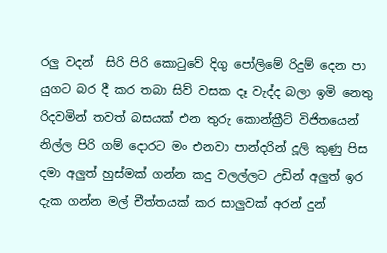රලු වදන්  සිරි පිරි කොටුවේ දිගු පෝලිමේ රිදුම් දෙන පා යුගට බර දී කර තබා සිව් වසක දෑ වැද්ද බලා ඉමි නෙතු රිදවමින් තවත් බසයක් එන තුරු කොන්ක්‍රීට් විජිතයෙන්  නිල්ල පිරි ගම් දොරට මං එනවා පාන්දරින් දූලි කුණු පිස දමා අලුත් හුස්මක් ගන්න කදු වලල්ලට උඩින් අලුත් ඉර දැක ගන්න මල් චීත්තයක් කර සාලුවක් අරන් දුන්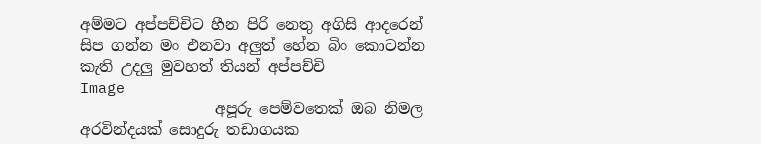අම්මට අප්පච්චිට හීන පිරි නෙතු අගිසි ආදරෙන් සිප ගන්න මං එනවා අලුත් හේන බිං කොටන්න කැති උදලු මුවහත් තියන් අප්පච්චි
Image
                  අපූරු පෙම්වතෙක් ඔබ නිමල අරවින්දයක් සොදුරු තඩාගයක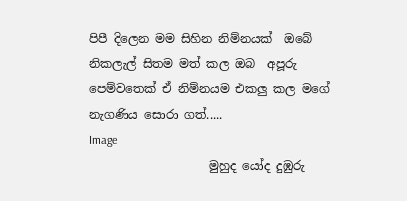පිපී දිලෙන මම සිහින නිම්නයක්  ඔබේ නිකලැල් සිතම මත් කල ඔබ  අපූරු පෙම්වතෙක් ඒ නිම්නයම එකලු කල මගේ නැගණිය සොරා ගත්.....
Image
                    මුහුද යෝද දුඹුරු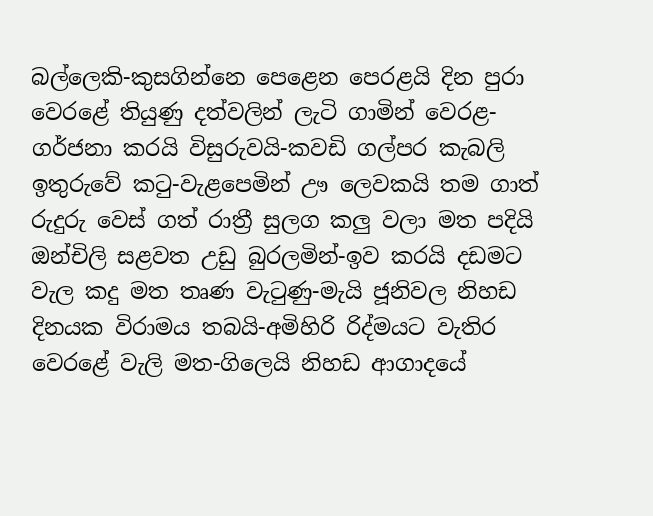බල්ලෙකි-කුසගින්නෙ පෙළෙන පෙරළයි දින පුරා වෙරළේ තියුණු දත්වලින් ලැටි ගාමින් වෙරළ-ගර්ජනා කරයි විසුරුවයි-කවඩි ගල්පර කැබලි ඉතුරුවේ කටු-වැළපෙමින් ඌ ලෙවකයි තම ගාත් රුදුරු වෙස් ගත් රාත්‍රී සුලග කලු වලා මත පදියි ඔන්චිලි සළවත උඩු බුරලමින්-ඉව කරයි දඩමට වැල කදු මත තෘණ වැටුණු-මැයි ජූනිවල නිහඩ දිනයක විරාමය තබයි-අමිහිරි රිද්මයට වැතිර වෙරළේ වැලි මත-ගිලෙයි නිහඩ ආගාදයේ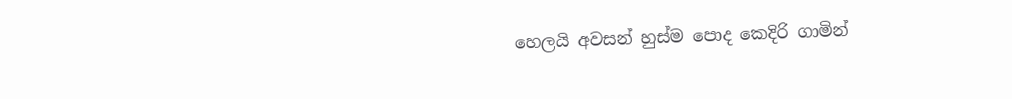හෙලයි අවසන් හුස්ම පොද කෙදිරි ගාමින්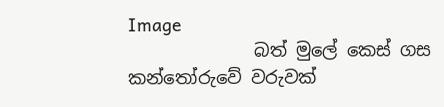Image
              බත් මුලේ කෙස් ගස කන්තෝරුවේ වරුවක්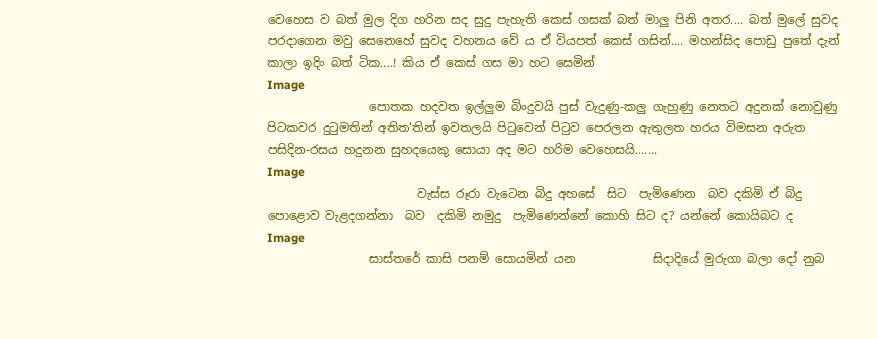වෙහෙස ව බත් මුල දිග හරින සද සුදු පැහැති කෙස් ගසක් බත් මාලු පිනි අතර.... බත් මුලේ සුවද පරදාගෙන මවු සෙනෙහේ සුවද වහනය වේ ය ඒ වියපත් කෙස් ගසින්.... මහන්සිද පොඩු පුතේ දැන් කාලා ඉදිං බත් ටික....! කිය ඒ කෙස් ගස මා හට සෙමින්
Image
                 පොතක හදවත ඉල්ලුම බිංදුවයි පුස් වැදුණු-කලු ගැහුණු නෙතට අදුනක් නොවුණු පිටකවර දුටුමතින් අතිත'තින් ඉවතලයි පිටුවෙන් පිටුව පෙරලන ඇතුලත හරය විමසන අරුත පසිදින-රසය හදුනන සුහදයෙකු සොයා අද මට හරිම වෙහෙසයි.......
Image
                         වැස්ස රූරා වැටෙන බිදු අහසේ  සිට  පැමිණෙන  බව දකිමි ඒ බිදු පොළොව වැළදගන්නා  බව  දකිමි නමුදු  පැමිණෙන්නේ කොහි සිට ද? යන්නේ කොයිබට ද
Image
                 සාස්තරේ කාසි පනම් සොයමින් යන             සිදාදියේ මුරුගා බලා දෝ නුබ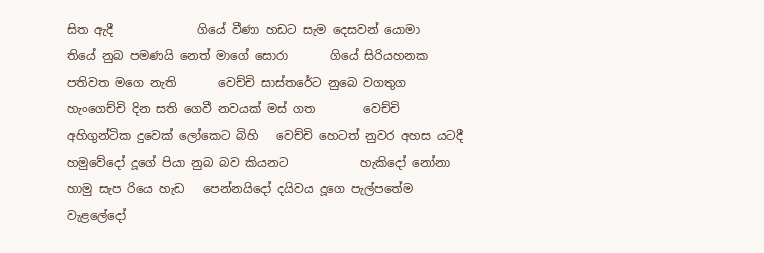සිත ඇදී              ගියේ වීණා හඩට සැම දෙසවන් යොමා      තියේ නුබ පමණයි නෙත් මාගේ සොරා       ගියේ සිරියහනක පතිවත මගෙ නැති       වෙච්චි සාස්තරේට නුබෙ වගතුග          හැංගෙච්චි දින සති ගෙවී නවයක් මස් ගත        වෙච්චි අහිගුන්ටික දුවෙක් ලෝකෙට බිහි   වෙච්චි හෙටත් නුවර අහස යටදී             හමුවේදෝ දූගේ පියා නුබ බව කියනට            හැකිදෝ නෝනා හාමු සැප රියෙ හැඩ   පෙන්නයිදෝ දයිවය දූගෙ පැල්පතේම            වැළලේදෝ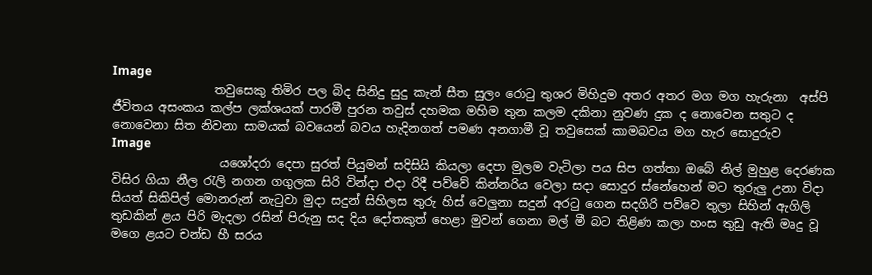Image
                 තවුසෙකු තිමිර පල බිද සිනිදු සුදු කැන් සීත සුලං රොටු තුශර මිහිදුම අතර අතර මග මග හැරුනා  අස්පි ජීවිතය අසංකය කල්ප ලක්ශයක් පාරමී පුරන තවුස් දහමක මහිම තුන කලම දකිනා නුවණ දුක ද නොවෙන සතුට ද නොවෙනා සිත නිවනා සාමයක් බවයෙන් බවය හැදිනගත් පමණ අනගාමී වූ තවුසෙක් කාමබවය මග හැර සොදුරුව
Image
                  යශෝදරා දෙපා සුරත් පියුමන් සදිසියි කියලා දෙපා මුලම වැටිලා පය සිප ගත්තා ඔබේ නිල් මුහුළ දෙරණක විසිර ගියා නීල රැලි නගන ගගුලක සිරි වින්දා එදා රිදී පව්වේ කින්නරිය වෙලා සදා සොදුර ස්නේහෙන් මට තුරුලු උනා විදා සියත් සිකිපිල් මොනරුන් නැටුවා මුදා සදුන් සිහිලස තුරු හිස් වෙලුනා සදුන් අරටු ගෙන සදගිරි පව්වෙ තුලා සිහින් ඇගිලි තුඩකින් ළය පිරි මැදලා රසින් පිරුනු සද දිය දෝතකුත් හෙළා මුවන් ගෙනා මල් මී බට තිළිණ කලා හංස තුඩු ඇති මෘදු වූ මගෙ ළයට චන්ඩ හී සරය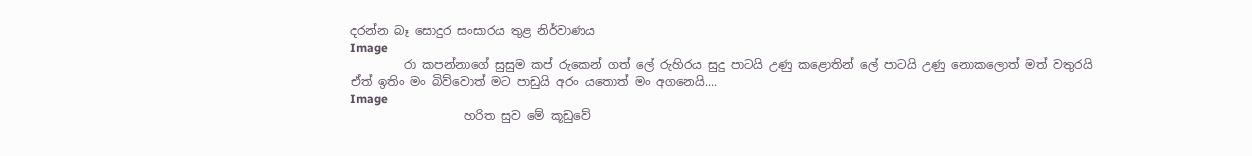දරන්න බෑ සොදුර සංසාරය තුළ නිර්වාණය
Image
         රා කපන්නාගේ සුසුම කප් රුකෙන් ගත් ලේ රුහිරය සුදු පාටයි උණු කළොතින් ලේ පාටයි උණු නොකලොත් මත් වතුරයි ඒත් ඉතිං මං බිව්වොත් මට පාඩුයි අරං යතොත් මං අගනෙයි....
Image
                   හරිත සුව මේ කූඩුවේ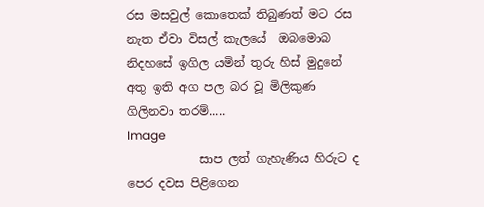රස මසවුල් කොතෙක් තිබුණත් මට රස නැත ඒවා විසල් කැලයේ  ඔබමොබ නිදහසේ ඉගිල යමින් තුරු හිස් මුදුනේ අතු ඉති අග පල බර වූ මිලිකුණ ගිලිනවා තරම්.....
Image
            සාප ලත් ගැහැණිය හිරුට ද පෙර දවස පිළිගෙන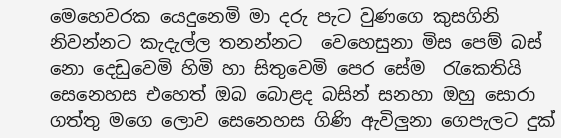මෙහෙවරක යෙදුනෙමි මා දරු පැට වුණගෙ කුසගිනි නිවන්නට කැදැල්ල තනන්නට  වෙහෙසුනා මිස පෙම් බස් නො දෙඩුවෙමි හිමි හා සිතුවෙමි පෙර සේම  රැකෙතියි සෙනෙහස එහෙත් ඔබ බොළද බසින් සනහා ඔහු සොරා ගත්තු මගෙ ලොව සෙනෙහස ගිණි ඇවිලුනා ගෙපැලට දුක්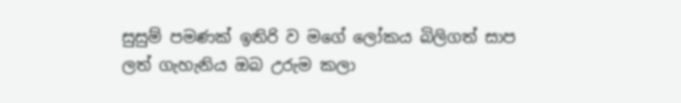සුසුම් පමණක් ඉතිරි ව මගේ ලෝකය බිලිගත් සාප ලත් ගැහැනිය ඔබ උරුම කලා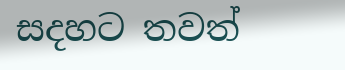සදහට තවත්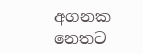අගනක නෙතට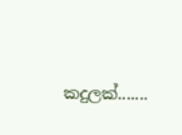කදුලක්.......